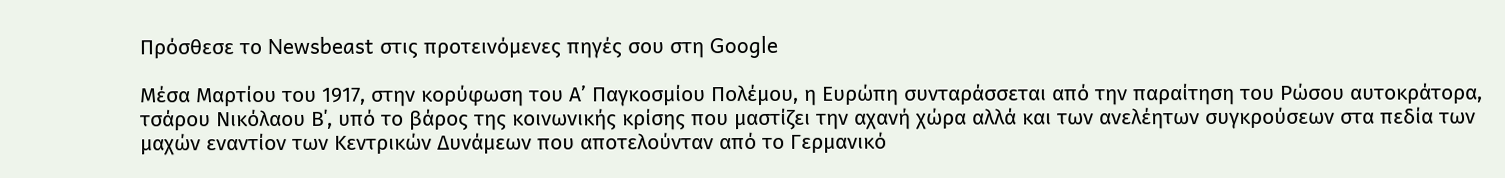Πρόσθεσε το Newsbeast στις προτεινόμενες πηγές σου στη Google

Μέσα Μαρτίου του 1917, στην κορύφωση του Α’ Παγκοσμίου Πολέμου, η Ευρώπη συνταράσσεται από την παραίτηση του Ρώσου αυτοκράτορα, τσάρου Νικόλαου Β΄, υπό το βάρος της κοινωνικής κρίσης που μαστίζει την αχανή χώρα αλλά και των ανελέητων συγκρούσεων στα πεδία των μαχών εναντίον των Κεντρικών Δυνάμεων που αποτελούνταν από το Γερμανικό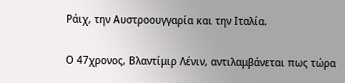Ράιχ, την Αυστροουγγαρία και την Ιταλία.

Ο 47χρονος, Βλαντίμιρ Λένιν, αντιλαμβάνεται πως τώρα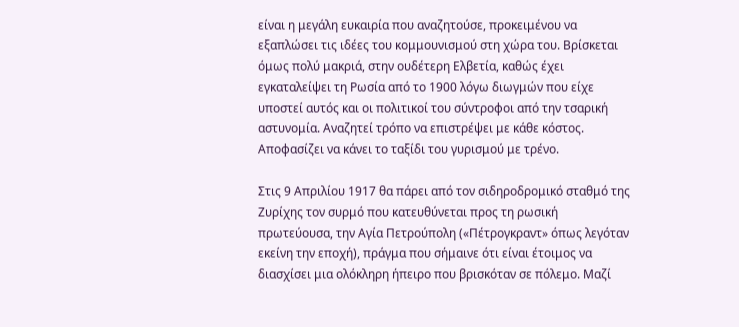είναι η μεγάλη ευκαιρία που αναζητούσε, προκειμένου να εξαπλώσει τις ιδέες του κομμουνισμού στη χώρα του. Βρίσκεται όμως πολύ μακριά, στην ουδέτερη Ελβετία, καθώς έχει εγκαταλείψει τη Ρωσία από το 1900 λόγω διωγμών που είχε υποστεί αυτός και οι πολιτικοί του σύντροφοι από την τσαρική αστυνομία. Αναζητεί τρόπο να επιστρέψει με κάθε κόστος. Αποφασίζει να κάνει το ταξίδι του γυρισμού με τρένο.

Στις 9 Απριλίου 1917 θα πάρει από τον σιδηροδρομικό σταθμό της Ζυρίχης τον συρμό που κατευθύνεται προς τη ρωσική πρωτεύουσα, την Αγία Πετρούπολη («Πέτρογκραντ» όπως λεγόταν εκείνη την εποχή), πράγμα που σήμαινε ότι είναι έτοιμος να διασχίσει μια ολόκληρη ήπειρο που βρισκόταν σε πόλεμο. Μαζί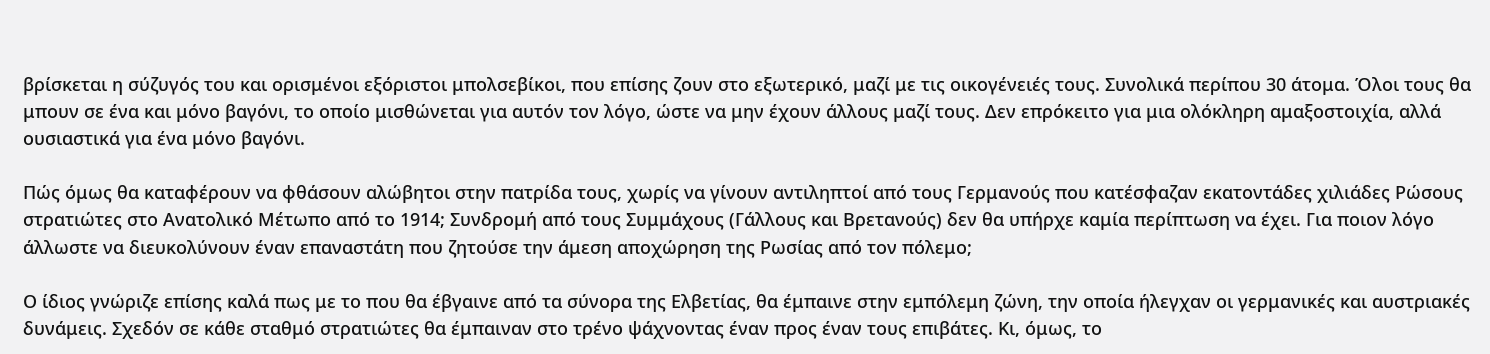βρίσκεται η σύζυγός του και ορισμένοι εξόριστοι μπολσεβίκοι, που επίσης ζουν στο εξωτερικό, μαζί με τις οικογένειές τους. Συνολικά περίπου 30 άτομα. Όλοι τους θα μπουν σε ένα και μόνο βαγόνι, το οποίο μισθώνεται για αυτόν τον λόγο, ώστε να μην έχουν άλλους μαζί τους. Δεν επρόκειτο για μια ολόκληρη αμαξοστοιχία, αλλά ουσιαστικά για ένα μόνο βαγόνι.

Πώς όμως θα καταφέρουν να φθάσουν αλώβητοι στην πατρίδα τους, χωρίς να γίνουν αντιληπτοί από τους Γερμανούς που κατέσφαζαν εκατοντάδες χιλιάδες Ρώσους στρατιώτες στο Ανατολικό Μέτωπο από το 1914; Συνδρομή από τους Συμμάχους (Γάλλους και Βρετανούς) δεν θα υπήρχε καμία περίπτωση να έχει. Για ποιον λόγο άλλωστε να διευκολύνουν έναν επαναστάτη που ζητούσε την άμεση αποχώρηση της Ρωσίας από τον πόλεμο;

Ο ίδιος γνώριζε επίσης καλά πως με το που θα έβγαινε από τα σύνορα της Ελβετίας, θα έμπαινε στην εμπόλεμη ζώνη, την οποία ήλεγχαν οι γερμανικές και αυστριακές δυνάμεις. Σχεδόν σε κάθε σταθμό στρατιώτες θα έμπαιναν στο τρένο ψάχνοντας έναν προς έναν τους επιβάτες. Κι, όμως, το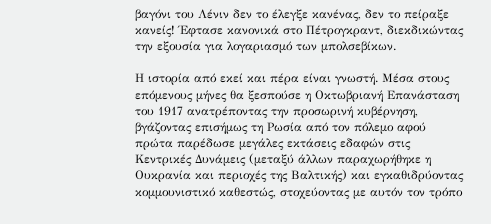βαγόνι του Λένιν δεν το έλεγξε κανένας, δεν το πείραξε κανείς! Έφτασε κανονικά στο Πέτρογκραντ, διεκδικώντας την εξουσία για λογαριασμό των μπολσεβίκων.

Η ιστορία από εκεί και πέρα είναι γνωστή. Μέσα στους επόμενους μήνες θα ξεσπούσε η Οκτωβριανή Επανάσταση του 1917 ανατρέποντας την προσωρινή κυβέρνηση, βγάζοντας επισήμως τη Ρωσία από τον πόλεμο αφού πρώτα παρέδωσε μεγάλες εκτάσεις εδαφών στις Κεντρικές Δυνάμεις (μεταξύ άλλων παραχωρήθηκε η Ουκρανία και περιοχές της Βαλτικής) και εγκαθιδρύοντας κομμουνιστικό καθεστώς, στοχεύοντας με αυτόν τον τρόπο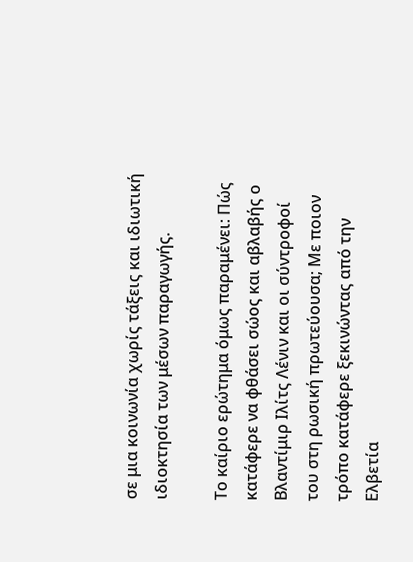σε μια κοινωνία χωρίς τάξεις και ιδιωτική ιδιοκτησία των μέσων παραγωγής.

Το καίριο ερώτημα όμως παραμένει: Πώς κατάφερε να φθάσει σώος και αβλαβής ο Βλαντίμιρ Ιλίτς Λένιν και οι σύντροφοί του στη ρωσική πρωτεύουσα; Με ποιον τρόπο κατάφερε ξεκινώντας από την Ελβετία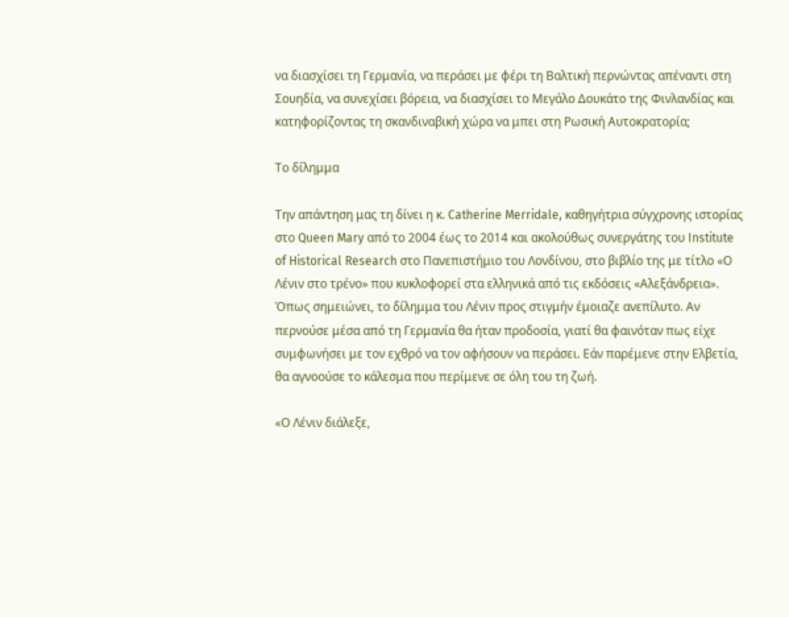να διασχίσει τη Γερμανία, να περάσει με φέρι τη Βαλτική περνώντας απέναντι στη Σουηδία, να συνεχίσει βόρεια, να διασχίσει το Μεγάλο Δουκάτο της Φινλανδίας και κατηφορίζοντας τη σκανδιναβική χώρα να μπει στη Ρωσική Αυτοκρατορία;

Το δίλημμα

Την απάντηση μας τη δίνει η κ. Catherine Merridale, καθηγήτρια σύγχρονης ιστορίας στο Queen Mary από το 2004 έως το 2014 και ακολούθως συνεργάτης του Institute of Historical Research στο Πανεπιστήμιο του Λονδίνου, στο βιβλίο της με τίτλο «Ο Λένιν στο τρένο» που κυκλοφορεί στα ελληνικά από τις εκδόσεις «Αλεξάνδρεια». Όπως σημειώνει, το δίλημμα του Λένιν προς στιγμήν έμοιαζε ανεπίλυτο. Αν περνούσε μέσα από τη Γερμανία θα ήταν προδοσία, γιατί θα φαινόταν πως είχε συμφωνήσει με τον εχθρό να τον αφήσουν να περάσει. Εάν παρέμενε στην Ελβετία, θα αγνοούσε το κάλεσμα που περίμενε σε όλη του τη ζωή.

«Ο Λένιν διάλεξε,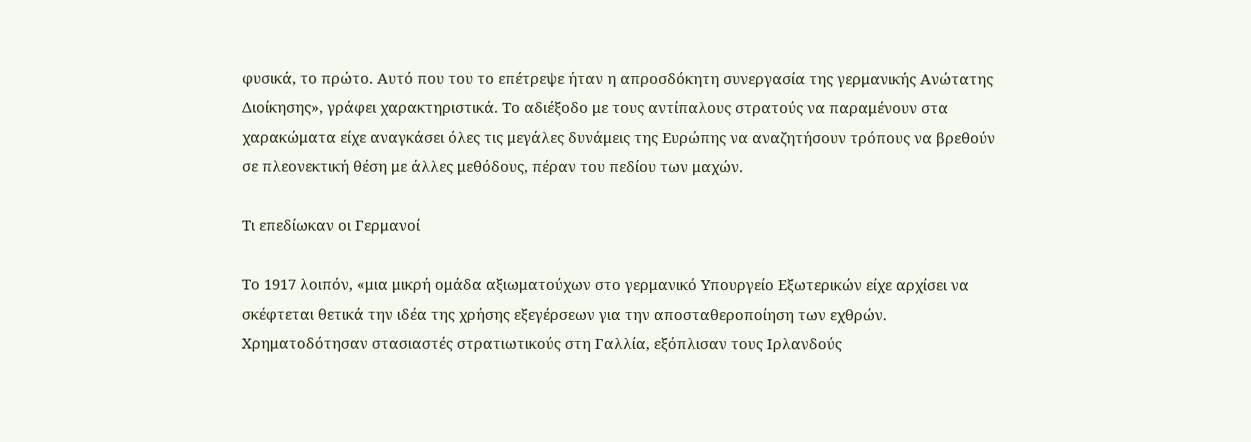φυσικά, το πρώτο. Αυτό που του το επέτρεψε ήταν η απροσδόκητη συνεργασία της γερμανικής Ανώτατης Διοίκησης», γράφει χαρακτηριστικά. Το αδιέξοδο με τους αντίπαλους στρατούς να παραμένουν στα χαρακώματα είχε αναγκάσει όλες τις μεγάλες δυνάμεις της Ευρώπης να αναζητήσουν τρόπους να βρεθούν σε πλεονεκτική θέση με άλλες μεθόδους, πέραν του πεδίου των μαχών.

Τι επεδίωκαν οι Γερμανοί

Το 1917 λοιπόν, «μια μικρή ομάδα αξιωματούχων στο γερμανικό Υπουργείο Εξωτερικών είχε αρχίσει να σκέφτεται θετικά την ιδέα της χρήσης εξεγέρσεων για την αποσταθεροποίηση των εχθρών. Χρηματοδότησαν στασιαστές στρατιωτικούς στη Γαλλία, εξόπλισαν τους Ιρλανδούς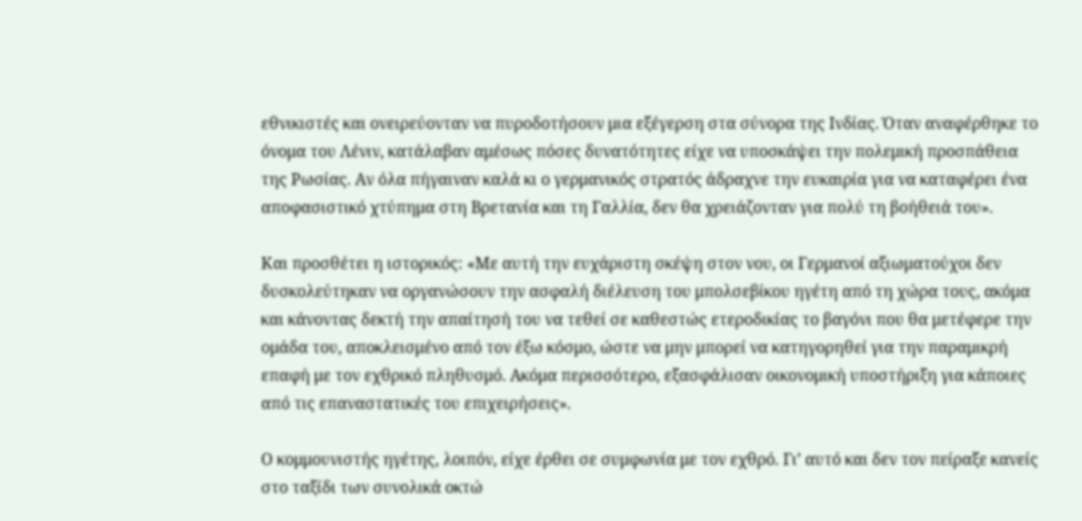εθνικιστές και ονειρεύονταν να πυροδοτήσουν μια εξέγερση στα σύνορα της Ινδίας. Όταν αναφέρθηκε το όνομα του Λένιν, κατάλαβαν αμέσως πόσες δυνατότητες είχε να υποσκάψει την πολεμική προσπάθεια της Ρωσίας. Αν όλα πήγαιναν καλά κι ο γερμανικός στρατός άδραχνε την ευκαιρία για να καταφέρει ένα αποφασιστικό χτύπημα στη Βρετανία και τη Γαλλία, δεν θα χρειάζονταν για πολύ τη βοήθειά του».

Και προσθέτει η ιστορικός: «Με αυτή την ευχάριστη σκέψη στον νου, οι Γερμανοί αξιωματούχοι δεν δυσκολεύτηκαν να οργανώσουν την ασφαλή διέλευση του μπολσεβίκου ηγέτη από τη χώρα τους, ακόμα και κάνοντας δεκτή την απαίτησή του να τεθεί σε καθεστώς ετεροδικίας το βαγόνι που θα μετέφερε την ομάδα του, αποκλεισμένο από τον έξω κόσμο, ώστε να μην μπορεί να κατηγορηθεί για την παραμικρή επαφή με τον εχθρικό πληθυσμό. Ακόμα περισσότερο, εξασφάλισαν οικονομική υποστήριξη για κάποιες από τις επαναστατικές του επιχειρήσεις».

Ο κομμουνιστής ηγέτης, λοιπόν, είχε έρθει σε συμφωνία με τον εχθρό. Γι’ αυτό και δεν τον πείραξε κανείς στο ταξίδι των συνολικά οκτώ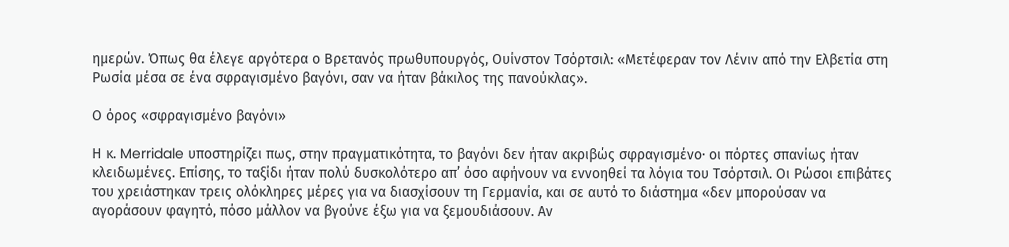ημερών. Όπως θα έλεγε αργότερα ο Βρετανός πρωθυπουργός, Ουίνστον Τσόρτσιλ: «Μετέφεραν τον Λένιν από την Ελβετία στη Ρωσία μέσα σε ένα σφραγισμένο βαγόνι, σαν να ήταν βάκιλος της πανούκλας».

Ο όρος «σφραγισμένο βαγόνι»

Η κ. Merridale υποστηρίζει πως, στην πραγματικότητα, το βαγόνι δεν ήταν ακριβώς σφραγισμένο· οι πόρτες σπανίως ήταν κλειδωμένες. Επίσης, το ταξίδι ήταν πολύ δυσκολότερο απ’ όσο αφήνουν να εννοηθεί τα λόγια του Τσόρτσιλ. Οι Ρώσοι επιβάτες του χρειάστηκαν τρεις ολόκληρες μέρες για να διασχίσουν τη Γερμανία, και σε αυτό το διάστημα «δεν μπορούσαν να αγοράσουν φαγητό, πόσο μάλλον να βγούνε έξω για να ξεμουδιάσουν. Αν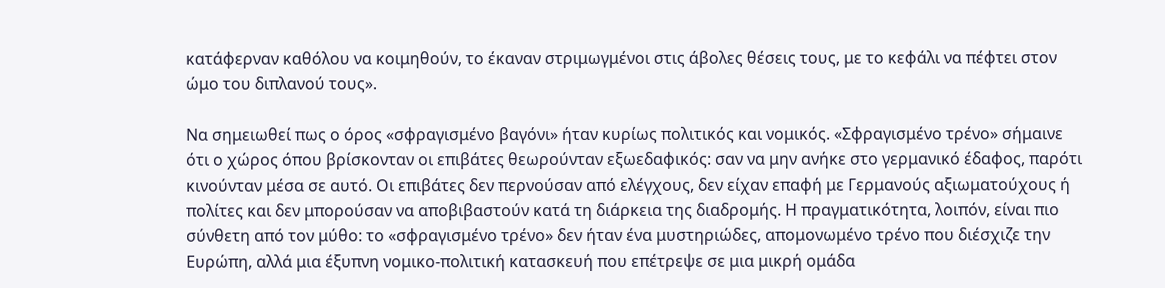κατάφερναν καθόλου να κοιμηθούν, το έκαναν στριμωγμένοι στις άβολες θέσεις τους, με το κεφάλι να πέφτει στον ώμο του διπλανού τους».

Να σημειωθεί πως ο όρος «σφραγισμένο βαγόνι» ήταν κυρίως πολιτικός και νομικός. «Σφραγισμένο τρένο» σήμαινε ότι ο χώρος όπου βρίσκονταν οι επιβάτες θεωρούνταν εξωεδαφικός: σαν να μην ανήκε στο γερμανικό έδαφος, παρότι κινούνταν μέσα σε αυτό. Οι επιβάτες δεν περνούσαν από ελέγχους, δεν είχαν επαφή με Γερμανούς αξιωματούχους ή πολίτες και δεν μπορούσαν να αποβιβαστούν κατά τη διάρκεια της διαδρομής. Η πραγματικότητα, λοιπόν, είναι πιο σύνθετη από τον μύθο: το «σφραγισμένο τρένο» δεν ήταν ένα μυστηριώδες, απομονωμένο τρένο που διέσχιζε την Ευρώπη, αλλά μια έξυπνη νομικο-πολιτική κατασκευή που επέτρεψε σε μια μικρή ομάδα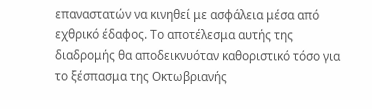επαναστατών να κινηθεί με ασφάλεια μέσα από εχθρικό έδαφος. Το αποτέλεσμα αυτής της διαδρομής θα αποδεικνυόταν καθοριστικό τόσο για το ξέσπασμα της Οκτωβριανής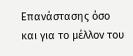Επανάστασης όσο και για το μέλλον του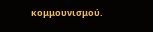κομμουνισμού.